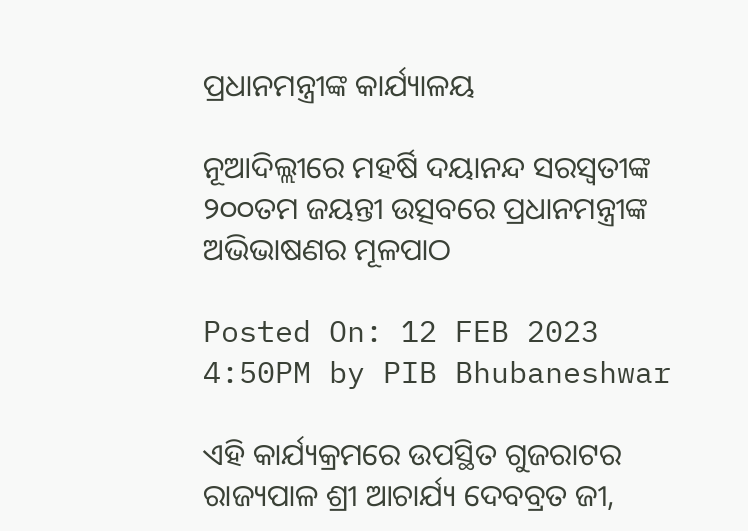ପ୍ରଧାନମନ୍ତ୍ରୀଙ୍କ କାର୍ଯ୍ୟାଳୟ

ନୂଆଦିଲ୍ଲୀରେ ମହର୍ଷି ଦୟାନନ୍ଦ ସରସ୍ୱତୀଙ୍କ ୨୦୦ତମ ଜୟନ୍ତୀ ଉତ୍ସବରେ ପ୍ରଧାନମନ୍ତ୍ରୀଙ୍କ ଅଭିଭାଷଣର ମୂଳପାଠ

Posted On: 12 FEB 2023 4:50PM by PIB Bhubaneshwar

ଏହି କାର୍ଯ୍ୟକ୍ରମରେ ଉପସ୍ଥିତ ଗୁଜରାଟର ରାଜ୍ୟପାଳ ଶ୍ରୀ ଆଚାର୍ଯ୍ୟ ଦେବବ୍ରତ ଜୀ,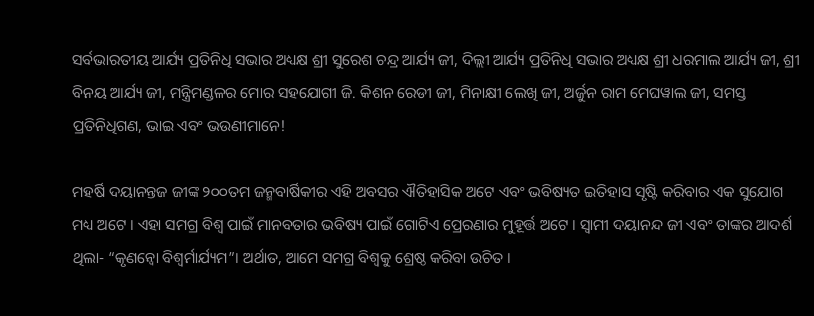ସର୍ବଭାରତୀୟ ଆର୍ଯ୍ୟ ପ୍ରତିନିଧି ସଭାର ଅଧ୍ୟକ୍ଷ ଶ୍ରୀ ସୁରେଶ ଚନ୍ଦ୍ର ଆର୍ଯ୍ୟ ଜୀ, ଦିଲ୍ଲୀ ଆର୍ଯ୍ୟ ପ୍ରତିନିଧି ସଭାର ଅଧ୍ୟକ୍ଷ ଶ୍ରୀ ଧରମାଲ ଆର୍ଯ୍ୟ ଜୀ, ଶ୍ରୀ ବିନୟ ଆର୍ଯ୍ୟ ଜୀ, ମନ୍ତ୍ରିମଣ୍ଡଳର ମୋର ସହଯୋଗୀ ଜି. କିଶନ ରେଡୀ ଜୀ, ମିନାକ୍ଷୀ ଲେଖି ଜୀ, ଅର୍ଜୁନ ରାମ ମେଘୱାଲ ଜୀ, ସମସ୍ତ ପ୍ରତିନିଧିଗଣ, ଭାଇ ଏବଂ ଭଉଣୀମାନେ!

ମହର୍ଷି ଦୟାନନ୍ତଜ ଜୀଙ୍କ ୨୦୦ତମ ଜନ୍ମବାର୍ଷିକୀର ଏହି ଅବସର ଐତିହାସିକ ଅଟେ ଏବଂ ଭବିଷ୍ୟତ ଇତିହାସ ସୃଷ୍ଟି କରିବାର ଏକ ସୁଯୋଗ ମଧ୍ୟ ଅଟେ । ଏହା ସମଗ୍ର ବିଶ୍ୱ ପାଇଁ ମାନବତାର ଭବିଷ୍ୟ ପାଇଁ ଗୋଟିଏ ପ୍ରେରଣାର ମୁହୂର୍ତ୍ତ ଅଟେ । ସ୍ୱାମୀ ଦୟାନନ୍ଦ ଜୀ ଏବଂ ତାଙ୍କର ଆଦର୍ଶ ଥିଲା- “କୃଣନ୍ୱୋ ବିଶ୍ୱର୍ମାର୍ଯ୍ୟମ”। ଅର୍ଥାତ, ଆମେ ସମଗ୍ର ବିଶ୍ୱକୁ ଶ୍ରେଷ୍ଠ କରିବା ଉଚିତ ।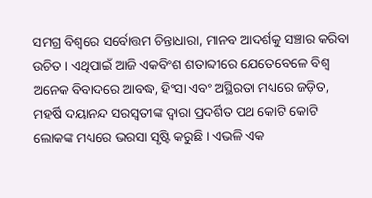ସମଗ୍ର ବିଶ୍ୱରେ ସର୍ବୋତ୍ତମ ଚିନ୍ତାଧାରା, ମାନବ ଆଦର୍ଶକୁ ସଞ୍ଚାର କରିବା ଉଚିତ । ଏଥିପାଇଁ ଆଜି ଏକବିଂଶ ଶତାବ୍ଦୀରେ ଯେତେବେଳେ ବିଶ୍ୱ ଅନେକ ବିବାଦରେ ଆବଦ୍ଧ, ହିଂସା ଏବଂ ଅସ୍ଥିରତା ମଧ୍ୟରେ ଜଡ଼ିତ, ମହର୍ଷି ଦୟାନନ୍ଦ ସରସ୍ୱତୀଙ୍କ ଦ୍ୱାରା ପ୍ରଦର୍ଶିତ ପଥ କୋଟି କୋଟି ଲୋକଙ୍କ ମଧ୍ୟରେ ଭରସା ସୃଷ୍ଟି କରୁଛି । ଏଭଳି ଏକ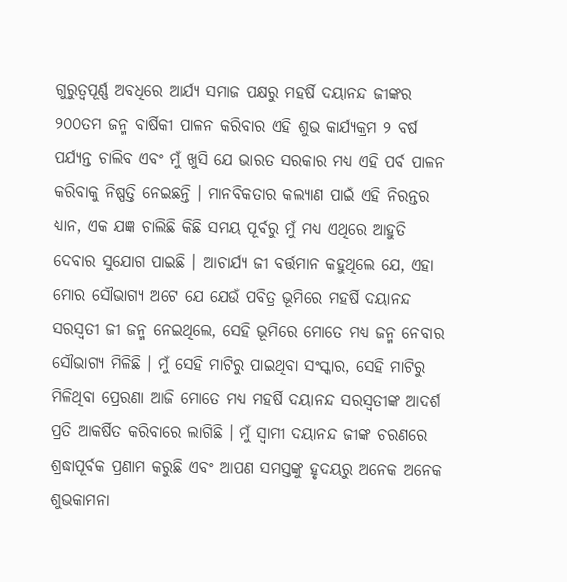ଗୁରୁତ୍ୱପୂର୍ଣ୍ଣ ଅବଧିରେ ଆର୍ଯ୍ୟ ସମାଜ ପକ୍ଷରୁ ମହର୍ଷି ଦୟାନନ୍ଦ ଜୀଙ୍କର ୨୦୦ତମ ଜନ୍ମ ବାର୍ଷିକୀ ପାଳନ କରିବାର ଏହି ଶୁଭ କାର୍ଯ୍ୟକ୍ରମ ୨ ବର୍ଷ ପର୍ଯ୍ୟନ୍ତ ଚାଲିବ ଏବଂ ମୁଁ ଖୁସି ଯେ ଭାରତ ସରକାର ମଧ୍ୟ ଏହି ପର୍ବ ପାଳନ କରିବାକୁ ନିଷ୍ପତ୍ତି ନେଇଛନ୍ତି । ମାନବିକତାର କଲ୍ୟାଣ ପାଇଁ ଏହି ନିରନ୍ତର ଧ୍ୟାନ, ଏକ ଯଜ୍ଞ ଚାଲିଛି କିଛି ସମୟ ପୂର୍ବରୁ ମୁଁ ମଧ୍ୟ ଏଥିରେ ଆହୁତି ଦେବାର ସୁଯୋଗ ପାଇଛି । ଆଚାର୍ଯ୍ୟ ଜୀ ବର୍ତ୍ତମାନ କହୁଥିଲେ ଯେ, ଏହା ମୋର ସୌଭାଗ୍ୟ ଅଟେ ଯେ ଯେଉଁ ପବିତ୍ର ଭୂମିରେ ମହର୍ଷି ଦୟାନନ୍ଦ ସରସ୍ୱତୀ ଜୀ ଜନ୍ମ ନେଇଥିଲେ, ସେହି ଭୂମିରେ ମୋତେ ମଧ୍ୟ ଜନ୍ମ ନେବାର ସୌଭାଗ୍ୟ ମିଳିଛି । ମୁଁ ସେହି ମାଟିରୁ ପାଇଥିବା ସଂସ୍କାର, ସେହି ମାଟିରୁ ମିଳିଥିବା ପ୍ରେରଣା ଆଜି ମୋତେ ମଧ୍ୟ ମହର୍ଷି ଦୟାନନ୍ଦ ସରସ୍ୱତୀଙ୍କ ଆଦର୍ଶ ପ୍ରତି ଆକର୍ଷିତ କରିବାରେ ଲାଗିଛି । ମୁଁ ସ୍ୱାମୀ ଦୟାନନ୍ଦ ଜୀଙ୍କ ଚରଣରେ ଶ୍ରଦ୍ଧାପୂର୍ବକ ପ୍ରଣାମ କରୁଛି ଏବଂ ଆପଣ ସମସ୍ତଙ୍କୁ ହୃଦୟରୁ ଅନେକ ଅନେକ ଶୁଭକାମନା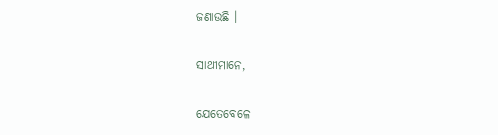ଜଣାଉଛି ।

ସାଥୀମାନେ,

ଯେତେବେଳେ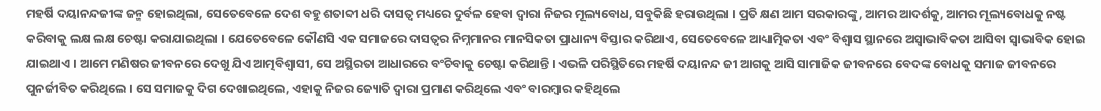ମହର୍ଷି ଦୟାନନ୍ଦଜୀଙ୍କ ଜନ୍ମ ହୋଇଥିଲା, ସେତେବେଳେ ଦେଶ ବହୁ ଶତାବ୍ଦୀ ଧରି ଦାସତ୍ୱ ମଧ୍ୟରେ ଦୁର୍ବଳ ହେବା ଦ୍ୱାରା ନିଜର ମୂଲ୍ୟବୋଧ, ସବୁକିଛି ହରାଉଥିଲା । ପ୍ରତି କ୍ଷଣ ଆମ ସରକାରଙ୍କୁ, ଆମର ଆଦର୍ଶକୁ, ଆମର ମୂଲ୍ୟବୋଧକୁ ନଷ୍ଟ କରିବାକୁ ଲକ୍ଷ ଲକ୍ଷ ଚେଷ୍ଟା କରାଯାଇଥିଲା । ଯେତେବେଳେ କୌଣସି ଏକ ସମାଜରେ ଦାସତ୍ୱର ନିମ୍ନମାନର ମାନସିକତା ପ୍ରାଧାନ୍ୟ ବିସ୍ତାର କରିଥାଏ, ସେତେବେଳେ ଆଧ୍ୟାତ୍ମିକତା ଏବଂ ବିଶ୍ୱାସ ସ୍ଥାନରେ ଅସ୍ୱାଭାବିକତା ଆସିବା ସ୍ୱାଭାବିକ ହୋଇ ଯାଇଥାଏ । ଆମେ ମଣିଷର ଜୀବନରେ ଦେଖୁ ଯିଏ ଆତ୍ମବିଶ୍ୱାସୀ, ସେ ଅସ୍ଥିରତା ଆଧାରରେ ବଂଚିବାକୁ ଚେଷ୍ଟା କରିଥାନ୍ତି । ଏଭଳି ପରିସ୍ଥିତିରେ ମହର୍ଷି ଦୟାନନ୍ଦ ଜୀ ଆଗକୁ ଆସି ସାମାଜିକ ଜୀବନରେ ବେଦଙ୍କ ବୋଧକୁ ସମାଜ ଜୀବନରେ ପୁନର୍ଜୀବିତ କରିଥିଲେ । ସେ ସମାଜକୁ ଦିଗ ଦେଖାଇଥିଲେ, ଏହାକୁ ନିଜର ଜ୍ୟୋତି ଦ୍ୱାରା ପ୍ରମାଣ କରିଥିଲେ ଏବଂ ବାରମ୍ବାର କହିଥିଲେ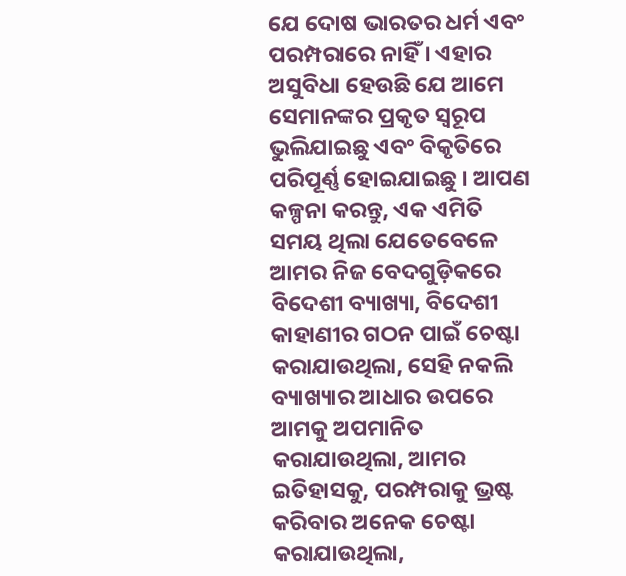ଯେ ଦୋଷ ଭାରତର ଧର୍ମ ଏବଂ ପରମ୍ପରାରେ ନାହିଁ । ଏହାର ଅସୁବିଧା ହେଉଛି ଯେ ଆମେ ସେମାନଙ୍କର ପ୍ରକୃତ ସ୍ୱରୂପ ଭୁଲିଯାଇଛୁ ଏବଂ ବିକୃତିରେ ପରିପୂର୍ଣ୍ଣ ହୋଇଯାଇଛୁ । ଆପଣ କଳ୍ପନା କରନ୍ତୁ, ଏକ ଏମିତି ସମୟ ଥିଲା ଯେତେବେଳେ ଆମର ନିଜ ବେଦଗୁଡ଼ିକରେ ବିଦେଶୀ ବ୍ୟାଖ୍ୟା, ବିଦେଶୀ କାହାଣୀର ଗଠନ ପାଇଁ ଚେଷ୍ଟା କରାଯାଉଥିଲା, ସେହି ନକଲି ବ୍ୟାଖ୍ୟାର ଆଧାର ଉପରେ ଆମକୁ ଅପମାନିତ କରାଯାଉଥିଲା, ଆମର ଇତିହାସକୁ, ପରମ୍ପରାକୁ ଭ୍ରଷ୍ଟ କରିବାର ଅନେକ ଚେଷ୍ଟା କରାଯାଉଥିଲା,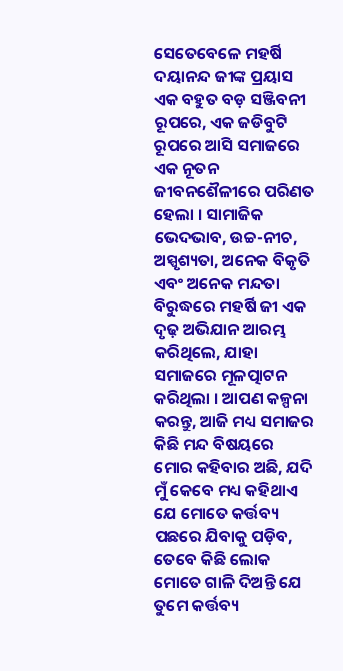ସେତେବେଳେ ମହର୍ଷି ଦୟାନନ୍ଦ ଜୀଙ୍କ ପ୍ରୟାସ ଏକ ବହୁତ ବଡ଼ ସଞ୍ଜିବନୀ ରୂପରେ, ଏକ ଜଡିବୁଟି ରୂପରେ ଆସି ସମାଜରେ ଏକ ନୂତନ ଜୀବନଶୈଳୀରେ ପରିଣତ ହେଲା । ସାମାଜିକ ଭେଦଭାବ, ଉଚ୍ଚ-ନୀଚ, ଅସ୍ପୃଶ୍ୟତା, ଅନେକ ବିକୃତି ଏବଂ ଅନେକ ମନ୍ଦତା ବିରୁଦ୍ଧରେ ମହର୍ଷି ଜୀ ଏକ ଦୃଢ଼ ଅଭିଯାନ ଆରମ୍ଭ କରିଥିଲେ, ଯାହା ସମାଜରେ ମୂଳତ୍ପାଟନ କରିଥିଲା । ଆପଣ କଳ୍ପନା କରନ୍ତୁ, ଆଜି ମଧ୍ୟ ସମାଜର କିଛି ମନ୍ଦ ବିଷୟରେ ମୋର କହିବାର ଅଛି, ଯଦି ମୁଁ କେବେ ମଧ୍ୟ କହିଥାଏ ଯେ ମୋତେ କର୍ତ୍ତବ୍ୟ ପଛରେ ଯିବାକୁ ପଡ଼ିବ, ତେବେ କିଛି ଲୋକ ମୋତେ ଗାଳି ଦିଅନ୍ତି ଯେ ତୁମେ କର୍ତ୍ତବ୍ୟ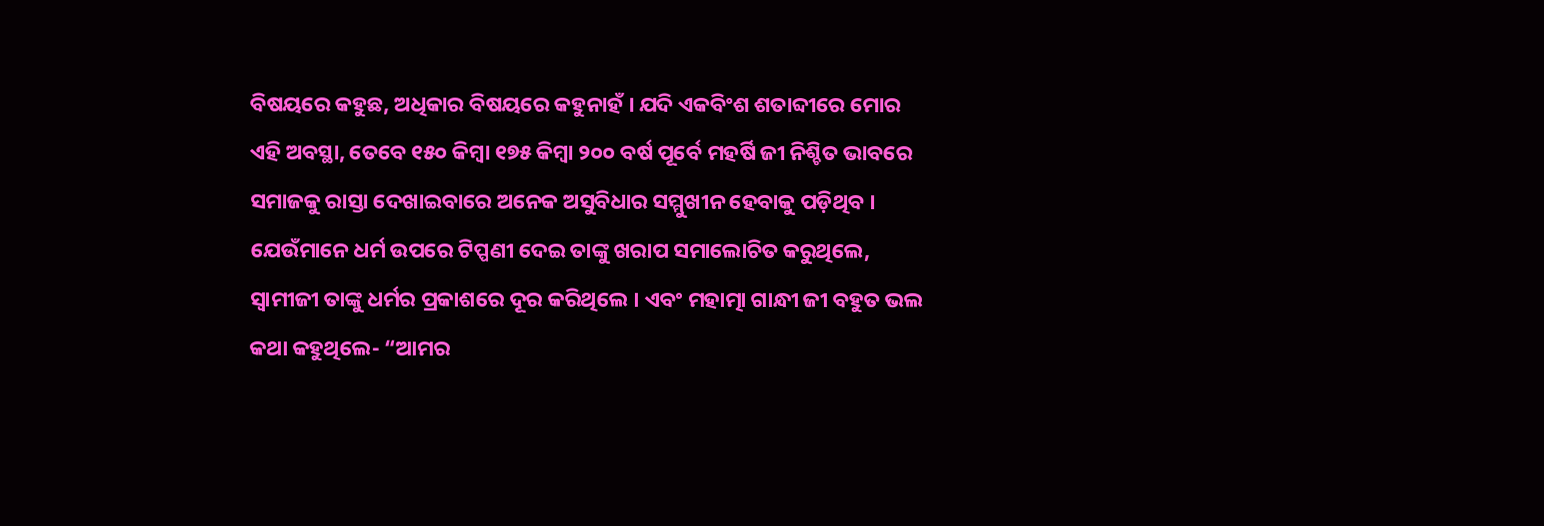ବିଷୟରେ କହୁଛ, ଅଧିକାର ବିଷୟରେ କହୁନାହଁ । ଯଦି ଏକବିଂଶ ଶତାବ୍ଦୀରେ ମୋର ଏହି ଅବସ୍ଥା, ତେବେ ୧୫୦ କିମ୍ବା ୧୭୫ କିମ୍ବା ୨୦୦ ବର୍ଷ ପୂର୍ବେ ମହର୍ଷି ଜୀ ନିଶ୍ଚିତ ଭାବରେ ସମାଜକୁ ରାସ୍ତା ଦେଖାଇବାରେ ଅନେକ ଅସୁବିଧାର ସମ୍ମୁଖୀନ ହେବାକୁ ପଡ଼ିଥିବ । ଯେଉଁମାନେ ଧର୍ମ ଉପରେ ଟିପ୍ପଣୀ ଦେଇ ତାଙ୍କୁ ଖରାପ ସମାଲୋଚିତ କରୁଥିଲେ, ସ୍ୱାମୀଜୀ ତାଙ୍କୁ ଧର୍ମର ପ୍ରକାଶରେ ଦୂର କରିଥିଲେ । ଏବଂ ମହାତ୍ମା ଗାନ୍ଧୀ ଜୀ ବହୁତ ଭଲ କଥା କହୁଥିଲେ- “ଆମର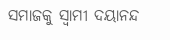ସମାଜକୁ ସ୍ୱାମୀ ଦୟାନନ୍ଦ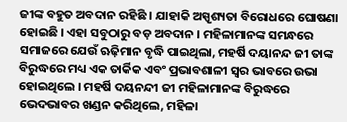ଜୀଙ୍କ ବହୁତ ଅବଦାନ ରହିଛି । ଯାହାକି ଅସ୍ପୃଶ୍ୟତା ବିରୋଧରେ ଘୋଷଣା ହୋଇଛି । ଏହା ସବୁଠାରୁ ବଡ଼ ଅବଦାନ । ମହିଳାମାନଙ୍କ ସମନ୍ଧରେ ସମାଜରେ ଯେଉଁ ଋଢ଼ିମାନ ବୃଦ୍ଧି ପାଇଥିଲା, ମହର୍ଷି ଦୟାନନ୍ଦ ଜୀ ତାଙ୍କ ବିରୁଦ୍ଧରେ ମଧ୍ୟ ଏକ ତାର୍କିକ ଏବଂ ପ୍ରଭାବଶାଳୀ ସ୍ୱର ଭାବରେ ଉଭା ହୋଇଥିଲେ । ମହର୍ଷି ଦୟନନ୍ଦୀ ଜୀ ମହିଳାମାନଙ୍କ ବିରୁଦ୍ଧରେ ଭେଦଭାବର ଖଣ୍ଡନ କରିଥିଲେ, ମହିଳା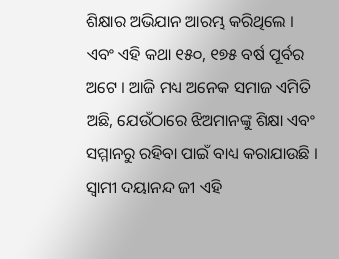ଶିକ୍ଷାର ଅଭିଯାନ ଆରମ୍ଭ କରିଥିଲେ । ଏବଂ ଏହି କଥା ୧୫୦, ୧୭୫ ବର୍ଷ ପୂର୍ବର ଅଟେ । ଆଜି ମଧ୍ୟ ଅନେକ ସମାଜ ଏମିତି ଅଛି, ଯେଉଁଠାରେ ଝିଅମାନଙ୍କୁ ଶିକ୍ଷା ଏବଂ ସମ୍ମାନରୁ ରହିବା ପାଇଁ ବାଧ୍ୟ କରାଯାଉଛି । ସ୍ୱାମୀ ଦୟାନନ୍ଦ ଜୀ ଏହି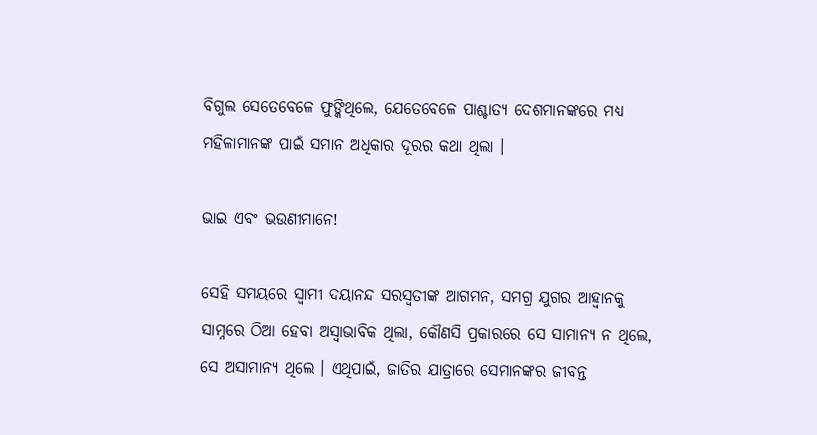ବିଗୁଲ ସେତେବେଳେ ଫୁଙ୍କିଥିଲେ, ଯେତେବେଳେ ପାଶ୍ଚାତ୍ୟ ଦେଶମାନଙ୍କରେ ମଧ୍ୟ ମହିଳାମାନଙ୍କ ପାଇଁ ସମାନ ଅଧିକାର ଦୂରର କଥା ଥିଲା ।

ଭାଇ ଏବଂ ଭଉଣୀମାନେ!

ସେହି ସମୟରେ ସ୍ୱାମୀ ଦୟାନନ୍ଦ ସରସ୍ୱତୀଙ୍କ ଆଗମନ, ସମଗ୍ର ଯୁଗର ଆହ୍ୱାନକୁ ସାମ୍ନରେ ଠିଆ ହେବା ଅସ୍ୱାଭାବିକ ଥିଲା, କୌଣସି ପ୍ରକାରରେ ସେ ସାମାନ୍ୟ ନ ଥିଲେ, ସେ ଅସାମାନ୍ୟ ଥିଲେ । ଏଥିପାଇଁ, ଜାତିର ଯାତ୍ରାରେ ସେମାନଙ୍କର ଜୀବନ୍ତ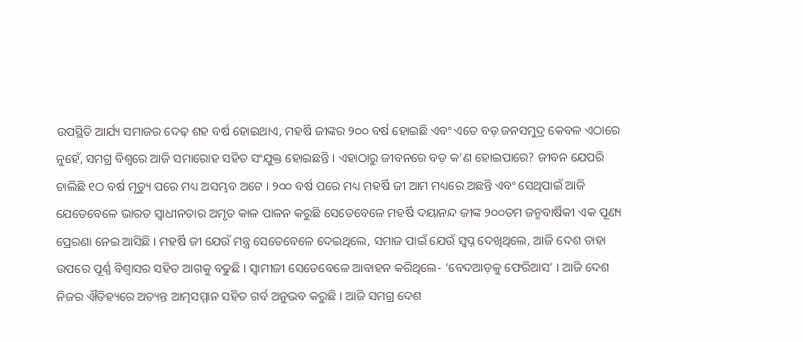ଉପସ୍ଥିତି ଆର୍ଯ୍ୟ ସମାଜର ଦେଢ଼ ଶହ ବର୍ଷ ହୋଇଥାଏ, ମହର୍ଷି ଜୀଙ୍କର ୨୦୦ ବର୍ଷ ହୋଇଛି ଏବଂ ଏତେ ବଡ଼ ଜନସମୁଦ୍ର କେବଳ ଏଠାରେ ନୁହେଁ, ସମଗ୍ର ବିଶ୍ୱରେ ଆଜି ସମାରୋହ ସହିତ ସଂଯୁକ୍ତ ହୋଇଛନ୍ତି । ଏହାଠାରୁ ଜୀବନରେ ବଡ଼ କ’ଣ ହୋଇପାରେ? ଜୀବନ ଯେପରି ଚାଲିଛି ୧ଠ ବର୍ଷ ମୃତ୍ୟୁ ପରେ ମଧ୍ୟ ଅସମ୍ଭବ ଅଟେ । ୨୦୦ ବର୍ଷ ପରେ ମଧ୍ୟ ମହର୍ଷି ଜୀ ଆମ ମଧ୍ୟରେ ଅଛନ୍ତି ଏବଂ ସେଥିପାଇଁ ଆଜି ଯେତେବେଳେ ଭାରତ ସ୍ୱାଧୀନତାର ଅମୃତ କାଳ ପାଳନ କରୁଛି ସେତେବେଳେ ମହର୍ଷି ଦୟାନନ୍ଦ ଜୀଙ୍କ ୨୦୦ତମ ଜନ୍ମବାର୍ଷିକୀ ଏକ ପୂଣ୍ୟ ପ୍ରେରଣା ନେଇ ଆସିଛି । ମହର୍ଷି ଜୀ ଯେଉଁ ମନ୍ତ୍ର ସେତେବେଳେ ଦେଇଥିଲେ, ସମାଜ ପାଇଁ ଯେଉଁ ସ୍ୱପ୍ନ ଦେଖିଥିଲେ, ଆଜି ଦେଶ ତାହା ଉପରେ ପୂର୍ଣ୍ଣ ବିଶ୍ୱାସର ସହିତ ଆଗକୁ ବଢୁଛି । ସ୍ୱାମୀଜୀ ସେତେବେଳେ ଆବାହନ କରିଥିଲେ- ‘ବେଦଆଡ଼କୁ ଫେରିଆସ’ । ଆଜି ଦେଶ ନିଜର ଐତିହ୍ୟରେ ଅତ୍ୟନ୍ତ ଆତ୍ମସମ୍ମାନ ସହିତ ଗର୍ବ ଅନୁଭବ କରୁଛି । ଆଜି ସମଗ୍ର ଦେଶ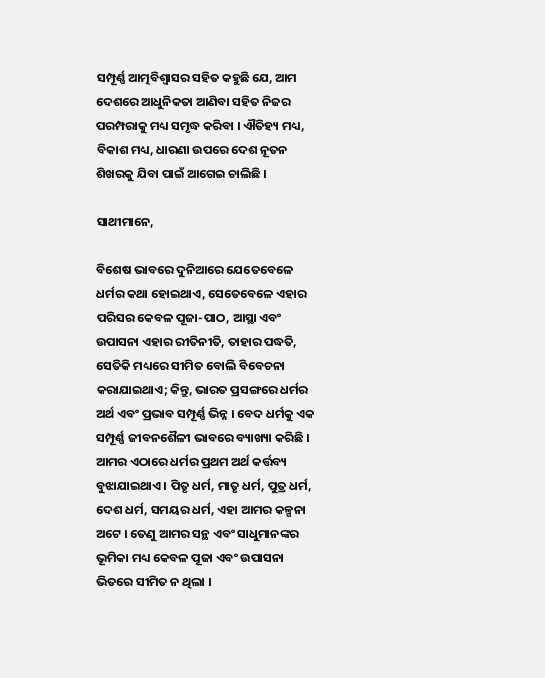ସମ୍ପୂର୍ଣ୍ଣ ଆତ୍ମବିଶ୍ୱାସର ସହିତ କହୁଛି ଯେ, ଆମ ଦେଶରେ ଆଧୁନିକତା ଆଣିବା ସହିତ ନିଜର ପରମ୍ପରାକୁ ମଧ୍ୟ ସମୃଦ୍ଧ କରିବା । ଐତିହ୍ୟ ମଧ୍ୟ, ବିକାଶ ମଧ୍ୟ, ଧାରଣା ଉପରେ ଦେଶ ନୂତନ ଶିଖରକୁ ଯିବା ପାଇଁ ଆଗେଇ ଚାଲିଛି ।

ସାଥୀମାନେ,

ବିଶେଷ ଭାବରେ ଦୁନିଆରେ ଯେତେବେଳେ ଧର୍ମର କଥା ହୋଇଥାଏ, ସେତେବେଳେ ଏହାର ପରିସର କେବଳ ପୂଜା-ପାଠ, ଆସ୍ଥା ଏବଂ ଉପାସନା ଏହାର ରୀତିନୀତି, ତାହାର ପଦ୍ଧତି, ସେତିକି ମଧ୍ୟରେ ସୀମିତ ବୋଲି ବିବେଚନା କରାଯାଇଥାଏ; କିନ୍ତୁ, ଭାରତ ପ୍ରସଙ୍ଗରେ ଧର୍ମର ଅର୍ଥ ଏବଂ ପ୍ରଭାବ ସମ୍ପୂର୍ଣ୍ଣ ଭିନ୍ନ । ବେଦ ଧର୍ମକୁ ଏକ ସମ୍ପୂର୍ଣ୍ଣ ଜୀବନଶୈଳୀ ଭାବରେ ବ୍ୟାଖ୍ୟା କରିଛି । ଆମର ଏଠାରେ ଧର୍ମର ପ୍ରଥମ ଅର୍ଥ କର୍ତ୍ତବ୍ୟ ବୁଝାଯାଇଥାଏ । ପିତୃ ଧର୍ମ, ମାତୃ ଧର୍ମ, ପୁତ୍ର ଧର୍ମ, ଦେଶ ଧର୍ମ, ସମୟର ଧର୍ମ, ଏହା ଆମର କଳ୍ପନା ଅଟେ । ତେଣୁ ଆମର ସନ୍ଥ ଏବଂ ସାଧୁମାନଙ୍କର ଭୂମିକା ମଧ୍ୟ କେବଳ ପୂଜା ଏବଂ ଉପାସନା ଭିତରେ ସୀମିତ ନ ଥିଲା ।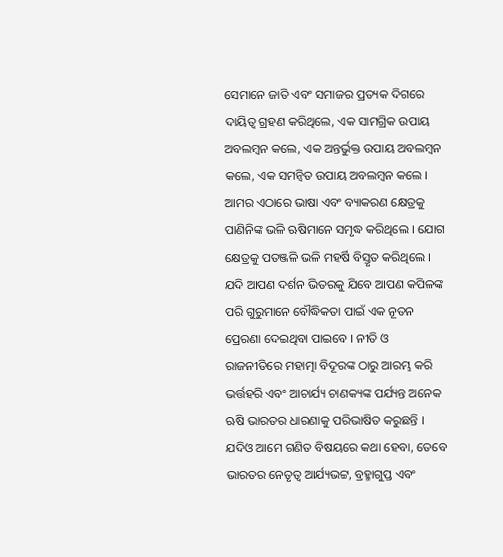ସେମାନେ ଜାତି ଏବଂ ସମାଜର ପ୍ରତ୍ୟକ ଦିଗରେ ଦାୟିତ୍ୱ ଗ୍ରହଣ କରିଥିଲେ, ଏକ ସାମଗ୍ରିକ ଉପାୟ ଅବଲମ୍ବନ କଲେ, ଏକ ଅନ୍ତର୍ଭୁକ୍ତ ଉପାୟ ଅବଲମ୍ବନ କଲେ, ଏକ ସମନ୍ୱିତ ଉପାୟ ଅବଲମ୍ବନ କଲେ । ଆମର ଏଠାରେ ଭାଷା ଏବଂ ବ୍ୟାକରଣ କ୍ଷେତ୍ରକୁ ପାଣିନିଙ୍କ ଭଳି ଋଷିମାନେ ସମୃଦ୍ଧ କରିଥିଲେ । ଯୋଗ କ୍ଷେତ୍ରକୁ ପତଞ୍ଜଳି ଭଳି ମହର୍ଷି ବିସ୍ତୃତ କରିଥିଲେ । ଯଦି ଆପଣ ଦର୍ଶନ ଭିତରକୁ ଯିବେ ଆପଣ କପିଳଙ୍କ ପରି ଗୁରୁମାନେ ବୌଦ୍ଧିକତା ପାଇଁ ଏକ ନୂତନ ପ୍ରେରଣା ଦେଇଥିବା ପାଇବେ । ନୀତି ଓ ରାଜନୀତିରେ ମହାତ୍ମା ବିଦୂରଙ୍କ ଠାରୁ ଆରମ୍ଭ କରି ଭର୍ତ୍ତହରି ଏବଂ ଆଚାର୍ଯ୍ୟ ଚାଣକ୍ୟଙ୍କ ପର୍ଯ୍ୟନ୍ତ ଅନେକ ଋଷି ଭାରତର ଧାରଣାକୁ ପରିଭାଷିତ କରୁଛନ୍ତି । ଯଦିଓ ଆମେ ଗଣିତ ବିଷୟରେ କଥା ହେବା, ତେବେ ଭାରତର ନେତୃତ୍ୱ ଆର୍ଯ୍ୟଭଟ୍ଟ, ବ୍ରହ୍ମାଗୁପ୍ତ ଏବଂ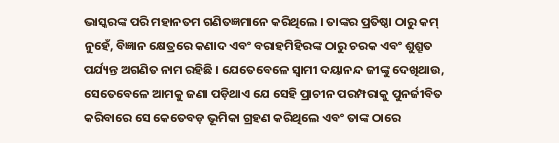ଭାସ୍କରଙ୍କ ପରି ମହାନତମ ଗଣିତଜ୍ଞମାନେ କରିଥିଲେ । ତାଙ୍କର ପ୍ରତିଷ୍ଠା ଠାରୁ କମ୍ ନୁହେଁ, ବିଜ୍ଞାନ କ୍ଷେତ୍ରରେ କଣାଦ ଏବଂ ବରାହମିହିରଙ୍କ ଠାରୁ ଚରକ ଏବଂ ଶୁଶ୍ରୂତ ପର୍ଯ୍ୟନ୍ତ ଅଗଣିତ ନାମ ରହିଛି । ଯେତେବେଳେ ସ୍ୱାମୀ ଦୟାନନ୍ଦ ଜୀଙ୍କୁ ଦେଖିଥାଉ, ସେତେବେଳେ ଆମକୁ ଜଣା ପଡ଼ିଥାଏ ଯେ ସେହି ପ୍ରାଚୀନ ପରମ୍ପରାକୁ ପୁନର୍ଜୀବିତ କରିବାରେ ସେ କେତେବଡ଼ ଭୂମିକା ଗ୍ରହଣ କରିଥିଲେ ଏବଂ ତାଙ୍କ ଠାରେ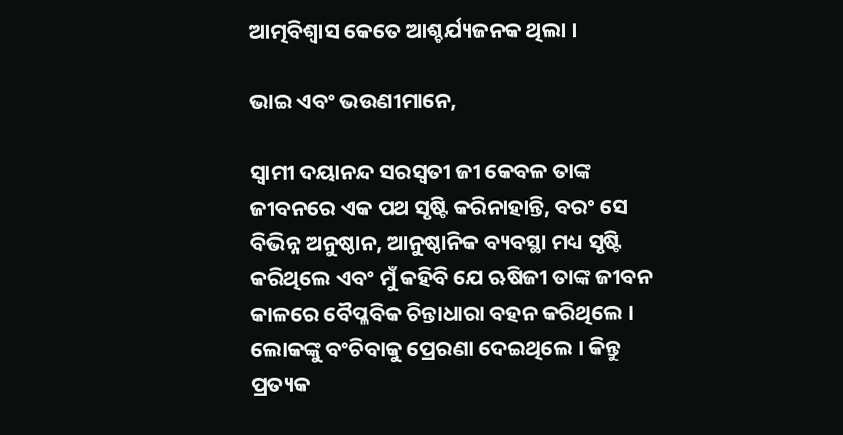ଆତ୍ମବିଶ୍ୱାସ କେତେ ଆଶ୍ଚର୍ଯ୍ୟଜନକ ଥିଲା ।

ଭାଇ ଏବଂ ଭଉଣୀମାନେ,

ସ୍ୱାମୀ ଦୟାନନ୍ଦ ସରସ୍ୱତୀ ଜୀ କେବଳ ତାଙ୍କ ଜୀବନରେ ଏକ ପଥ ସୃଷ୍ଟି କରିନାହାନ୍ତି, ବରଂ ସେ ବିଭିନ୍ନ ଅନୁଷ୍ଠାନ, ଆନୁଷ୍ଠାନିକ ବ୍ୟବସ୍ଥା ମଧ୍ୟ ସୃଷ୍ଟି କରିଥିଲେ ଏବଂ ମୁଁ କହିବି ଯେ ଋଷିଜୀ ତାଙ୍କ ଜୀବନ କାଳରେ ବୈପ୍ଳବିକ ଚିନ୍ତାଧାରା ବହନ କରିଥିଲେ । ଲୋକଙ୍କୁ ବଂଚିବାକୁ ପ୍ରେରଣା ଦେଇଥିଲେ । କିନ୍ତୁ ପ୍ରତ୍ୟକ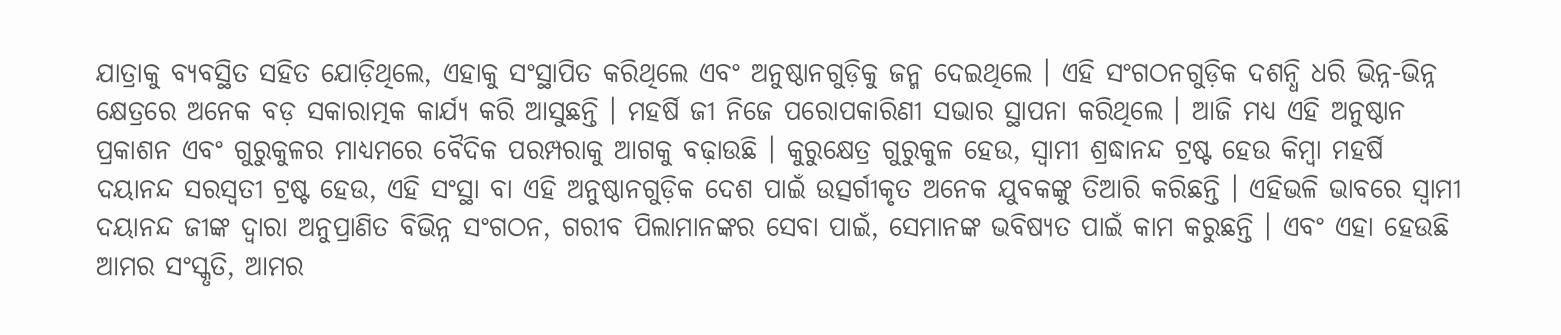ଯାତ୍ରାକୁ ବ୍ୟବସ୍ଥିତ ସହିତ ଯୋଡ଼ିଥିଲେ, ଏହାକୁ ସଂସ୍ଥାପିତ କରିଥିଲେ ଏବଂ ଅନୁଷ୍ଠାନଗୁଡ଼ିକୁ ଜନ୍ମ ଦେଇଥିଲେ । ଏହି ସଂଗଠନଗୁଡ଼ିକ ଦଶନ୍ଧି ଧରି ଭିନ୍ନ-ଭିନ୍ନ କ୍ଷେତ୍ରରେ ଅନେକ ବଡ଼ ସକାରାତ୍ମକ କାର୍ଯ୍ୟ କରି ଆସୁଛନ୍ତି । ମହର୍ଷି ଜୀ ନିଜେ ପରୋପକାରିଣୀ ସଭାର ସ୍ଥାପନା କରିଥିଲେ । ଆଜି ମଧ୍ୟ ଏହି ଅନୁଷ୍ଠାନ ପ୍ରକାଶନ ଏବଂ ଗୁରୁକୁଳର ମାଧ୍ୟମରେ ବୈଦିକ ପରମ୍ପରାକୁ ଆଗକୁ ବଢ଼ାଉଛି । କୁରୁକ୍ଷେତ୍ର ଗୁରୁକୁଳ ହେଉ, ସ୍ୱାମୀ ଶ୍ରଦ୍ଧାନନ୍ଦ ଟ୍ରଷ୍ଟ ହେଉ କିମ୍ବା ମହର୍ଷି ଦୟାନନ୍ଦ ସରସ୍ୱତୀ ଟ୍ରଷ୍ଟ ହେଉ, ଏହି ସଂସ୍ଥା ବା ଏହି ଅନୁଷ୍ଠାନଗୁଡ଼ିକ ଦେଶ ପାଇଁ ଉତ୍ସର୍ଗୀକୃତ ଅନେକ ଯୁବକଙ୍କୁ ତିଆରି କରିଛନ୍ତି । ଏହିଭଳି ଭାବରେ ସ୍ୱାମୀ ଦୟାନନ୍ଦ ଜୀଙ୍କ ଦ୍ୱାରା ଅନୁପ୍ରାଣିତ ବିଭିନ୍ନ ସଂଗଠନ, ଗରୀବ ପିଲାମାନଙ୍କର ସେବା ପାଇଁ, ସେମାନଙ୍କ ଭବିଷ୍ୟତ ପାଇଁ କାମ କରୁଛନ୍ତି । ଏବଂ ଏହା ହେଉଛି ଆମର ସଂସ୍କୃତି, ଆମର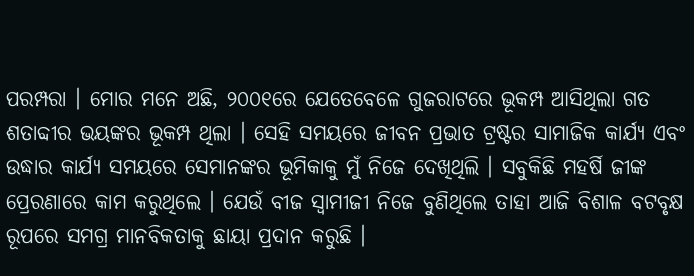ପରମ୍ପରା । ମୋର ମନେ ଅଛି, ୨୦୦୧ରେ ଯେତେବେଳେ ଗୁଜରାଟରେ ଭୂକମ୍ପ ଆସିଥିଲା ଗତ ଶତାବ୍ଦୀର ଭୟଙ୍କର ଭୂକମ୍ପ ଥିଲା । ସେହି ସମୟରେ ଜୀବନ ପ୍ରଭାତ ଟ୍ରଷ୍ଟର ସାମାଜିକ କାର୍ଯ୍ୟ ଏବଂ ଉଦ୍ଧାର କାର୍ଯ୍ୟ ସମୟରେ ସେମାନଙ୍କର ଭୂମିକାକୁ ମୁଁ ନିଜେ ଦେଖିଥିଲି । ସବୁକିଛି ମହର୍ଷି ଜୀଙ୍କ ପ୍ରେରଣାରେ କାମ କରୁଥିଲେ । ଯେଉଁ ବୀଜ ସ୍ୱାମୀଜୀ ନିଜେ ବୁଣିଥିଲେ ତାହା ଆଜି ବିଶାଳ ବଟବୃକ୍ଷ ରୂପରେ ସମଗ୍ର ମାନବିକତାକୁ ଛାୟା ପ୍ରଦାନ କରୁଛି ।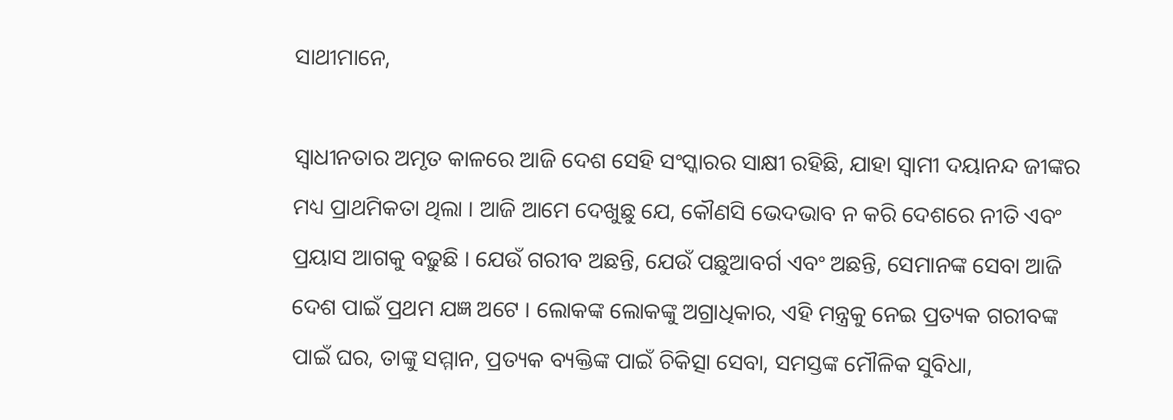ସାଥୀମାନେ,

ସ୍ୱାଧୀନତାର ଅମୃତ କାଳରେ ଆଜି ଦେଶ ସେହି ସଂସ୍କାରର ସାକ୍ଷୀ ରହିଛି, ଯାହା ସ୍ୱାମୀ ଦୟାନନ୍ଦ ଜୀଙ୍କର ମଧ୍ୟ ପ୍ରାଥମିକତା ଥିଲା । ଆଜି ଆମେ ଦେଖୁଛୁ ଯେ, କୌଣସି ଭେଦଭାବ ନ କରି ଦେଶରେ ନୀତି ଏବଂ ପ୍ରୟାସ ଆଗକୁ ବଢ଼ୁଛି । ଯେଉଁ ଗରୀବ ଅଛନ୍ତି, ଯେଉଁ ପଛୁଆବର୍ଗ ଏବଂ ଅଛନ୍ତି, ସେମାନଙ୍କ ସେବା ଆଜି ଦେଶ ପାଇଁ ପ୍ରଥମ ଯଜ୍ଞ ଅଟେ । ଲୋକଙ୍କ ଲୋକଙ୍କୁ ଅଗ୍ରାଧିକାର, ଏହି ମନ୍ତ୍ରକୁ ନେଇ ପ୍ରତ୍ୟକ ଗରୀବଙ୍କ ପାଇଁ ଘର, ତାଙ୍କୁ ସମ୍ମାନ, ପ୍ରତ୍ୟକ ବ୍ୟକ୍ତିଙ୍କ ପାଇଁ ଚିକିତ୍ସା ସେବା, ସମସ୍ତଙ୍କ ମୌଳିକ ସୁବିଧା,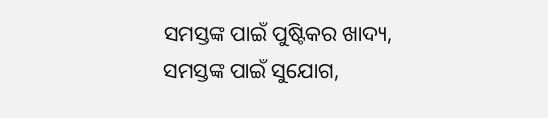ସମସ୍ତଙ୍କ ପାଇଁ ପୁଷ୍ଟିକର ଖାଦ୍ୟ, ସମସ୍ତଙ୍କ ପାଇଁ ସୁଯୋଗ,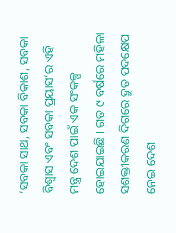‘ସବକା ସାଥ, ସବକା ବିକାଶ, ସବକା ବିଶ୍ୱାସ ଏବଂ ସବକା ପ୍ରୟାସ’ର ଏହି ମନ୍ତ୍ର ଦେଶ ପାଇଁ ଏକ ସଂକଳ୍ପ ହୋଇଯାଇଛି । ଗତ ୯ ବର୍ଷରେ ମହିଳା ସଶକ୍ତୀକରଣ ଦିଗରେ ଦ୍ରୁତ ପଦକ୍ଷେପ ନେଇ ଦେଶ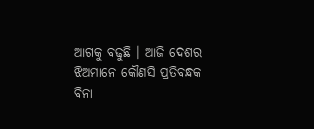ଆଗକୁ ବଢୁଛି । ଆଜି ଦେଶର ଝିଅମାନେ କୌଣସି ପ୍ରତିବନ୍ଧକ ବିନା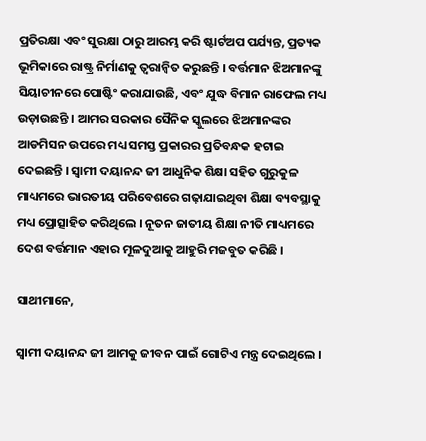ପ୍ରତିରକ୍ଷା ଏବଂ ସୁରକ୍ଷା ଠାରୁ ଆରମ୍ଭ କରି ଷ୍ଟାର୍ଟଅପ ପର୍ଯ୍ୟନ୍ତ, ପ୍ରତ୍ୟକ ଭୂମିକାରେ ରାଷ୍ଟ୍ର ନିର୍ମାଣକୁ ତ୍ୱରାନ୍ୱିତ କରୁଛନ୍ତି । ବର୍ତ୍ତମାନ ଝିଅମାନଙ୍କୁ ସିୟାଚୀନରେ ପୋଷ୍ଟିଂ କରାଯାଉଛି, ଏବଂ ଯୁଦ୍ଧ ବିମାନ ରାଫେଲ ମଧ୍ୟ ଉଡ଼ାଉଛନ୍ତି । ଆମର ସରକାର ସୈନିକ ସ୍କୁଲରେ ଝିଅମାନଙ୍କର ଆଡମିସନ ଉପରେ ମଧ୍ୟ ସମସ୍ତ ପ୍ରକାରର ପ୍ରତିବନ୍ଧକ ହଟାଇ ଦେଇଛନ୍ତି । ସ୍ୱାମୀ ଦୟାନନ୍ଦ ଜୀ ଆଧୁନିକ ଶିକ୍ଷା ସହିତ ଗୁରୁକୁଳ ମାଧ୍ୟମରେ ଭାରତୀୟ ପରିବେଶରେ ଗଢ଼ାଯାଇଥିବା ଶିକ୍ଷା ବ୍ୟବସ୍ଥାକୁ ମଧ୍ୟ ପ୍ରୋତ୍ସାହିତ କରିଥିଲେ । ନୂତନ ଜାତୀୟ ଶିକ୍ଷା ନୀତି ମାଧ୍ୟମରେ ଦେଶ ବର୍ତ୍ତମାନ ଏହାର ମୂଳଦୁଆକୁ ଆହୁରି ମଜବୁତ କରିଛି ।

ସାଥୀମାନେ,

ସ୍ୱାମୀ ଦୟାନନ୍ଦ ଜୀ ଆମକୁ ଜୀବନ ପାଇଁ ଗୋଟିଏ ମନ୍ତ୍ର ଦେଇଥିଲେ ।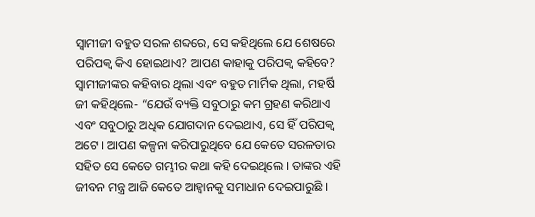ସ୍ୱାମୀଜୀ ବହୁତ ସରଳ ଶବ୍ଦରେ, ସେ କହିଥିଲେ ଯେ ଶେଷରେ ପରିପକ୍ୱ କିଏ ହୋଇଥାଏ? ଆପଣ କାହାକୁ ପରିପକ୍ୱ କହିବେ? ସ୍ୱାମୀଜୀଙ୍କର କହିବାର ଥିଲା ଏବଂ ବହୁତ ମାର୍ମିକ ଥିଲା, ମହର୍ଷି ଜୀ କହିଥିଲେ- “ଯେଉଁ ବ୍ୟକ୍ତି ସବୁଠାରୁ କମ ଗ୍ରହଣ କରିଥାଏ ଏବଂ ସବୁଠାରୁ ଅଧିକ ଯୋଗଦାନ ଦେଇଥାଏ, ସେ ହିଁ ପରିପକ୍ୱ ଅଟେ । ଆପଣ କଳ୍ପନା କରିପାରୁଥିବେ ଯେ କେତେ ସରଳତାର ସହିତ ସେ କେତେ ଗମ୍ଭୀର କଥା କହି ଦେଇଥିଲେ । ତାଙ୍କର ଏହି ଜୀବନ ମନ୍ତ୍ର ଆଜି କେତେ ଆହ୍ୱାନକୁ ସମାଧାନ ଦେଇପାରୁଛି ।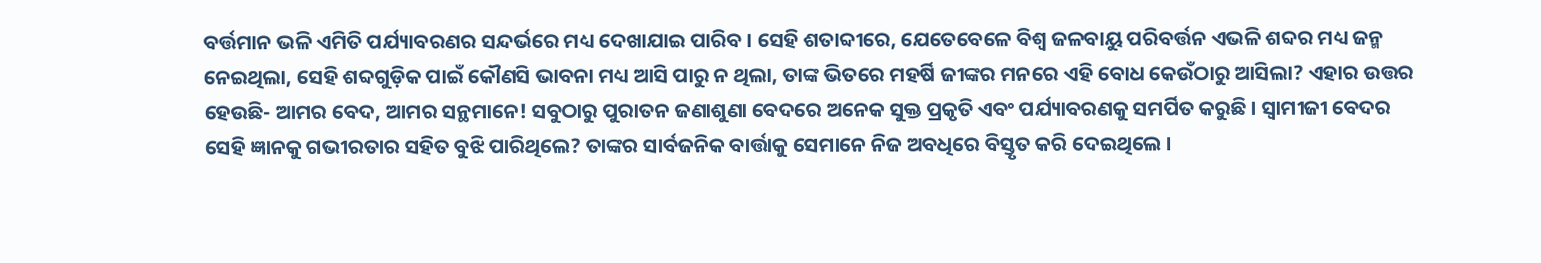ବର୍ତ୍ତମାନ ଭଳି ଏମିତି ପର୍ଯ୍ୟାବରଣର ସନ୍ଦର୍ଭରେ ମଧ୍ୟ ଦେଖାଯାଇ ପାରିବ । ସେହି ଶତାବ୍ଦୀରେ, ଯେତେବେଳେ ବିଶ୍ୱ ଜଳବାୟୁ ପରିବର୍ତ୍ତନ ଏଭଳି ଶବ୍ଦର ମଧ୍ୟ ଜନ୍ମ ନେଇଥିଲା, ସେହି ଶବ୍ଦଗୁଡ଼ିକ ପାଇଁ କୌଣସି ଭାବନା ମଧ୍ୟ ଆସି ପାରୁ ନ ଥିଲା, ତାଙ୍କ ଭିତରେ ମହର୍ଷି ଜୀଙ୍କର ମନରେ ଏହି ବୋଧ କେଉଁଠାରୁ ଆସିଲା? ଏହାର ଉତ୍ତର ହେଉଛି- ଆମର ବେଦ, ଆମର ସନ୍ଥମାନେ! ସବୁଠାରୁ ପୁରାତନ ଜଣାଶୁଣା ବେଦରେ ଅନେକ ସୁକ୍ତ ପ୍ରକୃତି ଏବଂ ପର୍ଯ୍ୟାବରଣକୁ ସମର୍ପିତ କରୁଛି । ସ୍ୱାମୀଜୀ ବେଦର ସେହି ଜ୍ଞାନକୁ ଗଭୀରତାର ସହିତ ବୁଝି ପାରିଥିଲେ? ତାଙ୍କର ସାର୍ବଜନିକ ବାର୍ତ୍ତାକୁ ସେମାନେ ନିଜ ଅବଧିରେ ବିସ୍ତୃତ କରି ଦେଇଥିଲେ ।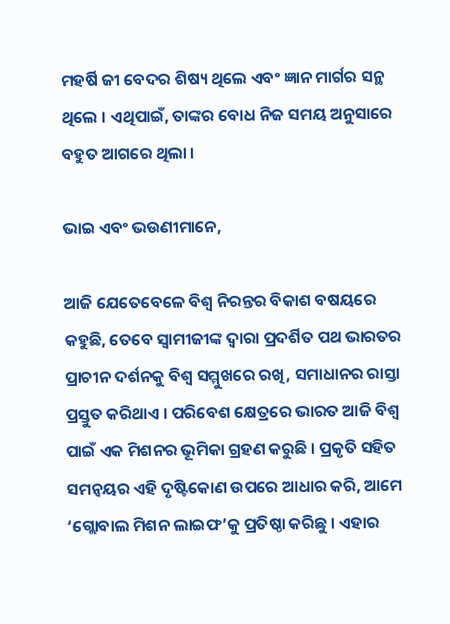ମହର୍ଷି ଜୀ ବେଦର ଶିଷ୍ୟ ଥିଲେ ଏବଂ ଜ୍ଞାନ ମାର୍ଗର ସନ୍ଥ ଥିଲେ । ଏଥିପାଇଁ, ତାଙ୍କର ବୋଧ ନିଜ ସମୟ ଅନୁସାରେ ବହୁତ ଆଗରେ ଥିଲା ।

ଭାଇ ଏବଂ ଭଉଣୀମାନେ,

ଆଜି ଯେତେବେଳେ ବିଶ୍ୱ ନିରନ୍ତର ବିକାଶ ବଷୟରେ କହୁଛି, ତେବେ ସ୍ୱାମୀଜୀଙ୍କ ଦ୍ୱାରା ପ୍ରଦର୍ଶିତ ପଥ ଭାରତର ପ୍ରାଚୀନ ଦର୍ଶନକୁ ବିଶ୍ୱ ସମ୍ମୁଖରେ ରଖି, ସମାଧାନର ରାସ୍ତା ପ୍ରସ୍ତୁତ କରିଥାଏ । ପରିବେଶ କ୍ଷେତ୍ରରେ ଭାରତ ଆଜି ବିଶ୍ୱ ପାଇଁ ଏକ ମିଶନର ଭୂମିକା ଗ୍ରହଣ କରୁଛି । ପ୍ରକୃତି ସହିତ ସମନ୍ୱୟର ଏହି ଦୃଷ୍ଟିକୋଣ ଉପରେ ଆଧାର କରି, ଆମେ ‘ଗ୍ଲୋବାଲ ମିଶନ ଲାଇଫ’କୁ ପ୍ରତିଷ୍ଠା କରିଛୁ । ଏହାର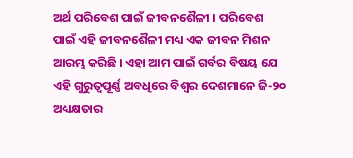ଅର୍ଥ ପରିବେଶ ପାଇଁ ଜୀବନଶୈଳୀ । ପରିବେଶ ପାଇଁ ଏହି ଜୀବନଶୈଳୀ ମଧ୍ୟ ଏକ ଜୀବନ ମିଶନ ଆରମ୍ଭ କରିଛି । ଏହା ଆମ ପାଇଁ ଗର୍ବର ବିଷୟ ଯେ ଏହି ଗୁରୁତ୍ୱପୂର୍ଣ୍ଣ ଅବଧିରେ ବିଶ୍ୱର ଦେଶମାନେ ଜି-୨୦ ଅଧ୍ୟକ୍ଷତାର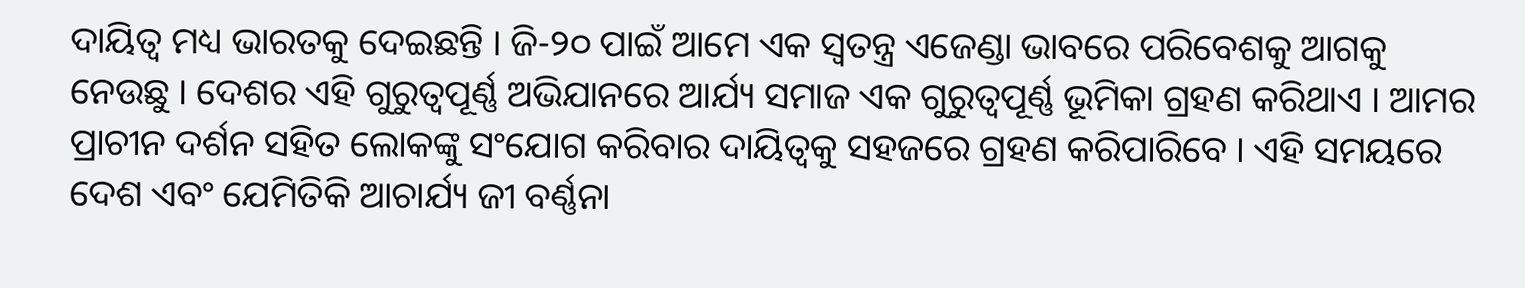ଦାୟିତ୍ୱ ମଧ୍ୟ ଭାରତକୁ ଦେଇଛନ୍ତି । ଜି-୨୦ ପାଇଁ ଆମେ ଏକ ସ୍ୱତନ୍ତ୍ର ଏଜେଣ୍ଡା ଭାବରେ ପରିବେଶକୁ ଆଗକୁ ନେଉଛୁ । ଦେଶର ଏହି ଗୁରୁତ୍ୱପୂର୍ଣ୍ଣ ଅଭିଯାନରେ ଆର୍ଯ୍ୟ ସମାଜ ଏକ ଗୁରୁତ୍ୱପୂର୍ଣ୍ଣ ଭୂମିକା ଗ୍ରହଣ କରିଥାଏ । ଆମର ପ୍ରାଚୀନ ଦର୍ଶନ ସହିତ ଲୋକଙ୍କୁ ସଂଯୋଗ କରିବାର ଦାୟିତ୍ୱକୁ ସହଜରେ ଗ୍ରହଣ କରିପାରିବେ । ଏହି ସମୟରେ ଦେଶ ଏବଂ ଯେମିତିକି ଆଚାର୍ଯ୍ୟ ଜୀ ବର୍ଣ୍ଣନା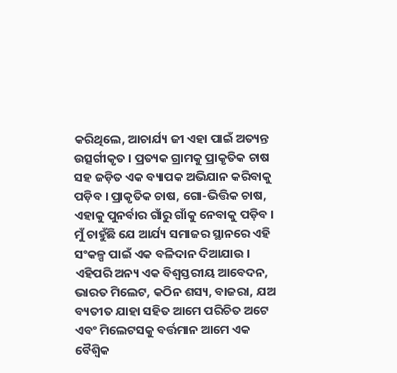କରିଥିଲେ, ଆଚାର୍ଯ୍ୟ ଜୀ ଏହା ପାଇଁ ଅତ୍ୟନ୍ତ ଉତ୍ସର୍ଗୀକୃତ । ପ୍ରତ୍ୟକ ଗ୍ରାମକୁ ପ୍ରାକୃତିକ ଚାଷ ସହ ଜଡ଼ିତ ଏକ ବ୍ୟାପକ ଅଭିଯାନ କରିବାକୁ ପଡ଼ିବ । ପ୍ରାକୃତିକ ଚାଷ, ଗୋ-ଭିତ୍ତିକ ଚାଷ, ଏହାକୁ ପୁନର୍ବାର ଗାଁରୁ ଗାଁକୁ ନେବାକୁ ପଡ଼ିବ । ମୁଁ ଚାହୁଁଛି ଯେ ଆର୍ଯ୍ୟ ସମାଜର ସ୍ଥାନରେ ଏହି ସଂକଳ୍ପ ପାଇଁ ଏକ ବଳିଦାନ ଦିଆଯାଉ । ଏହିପରି ଅନ୍ୟ ଏକ ବିଶ୍ୱସ୍ତରୀୟ ଆବେଦନ, ଭାରତ ମିଲେଟ, କଠିନ ଶସ୍ୟ, ବାଜରା, ଯଅ ବ୍ୟତୀତ ଯାହା ସହିତ ଆମେ ପରିଚିତ ଅଟେ ଏବଂ ମିଲେଟସକୁ ବର୍ତ୍ତମାନ ଆମେ ଏକ ବୈଶ୍ୱିକ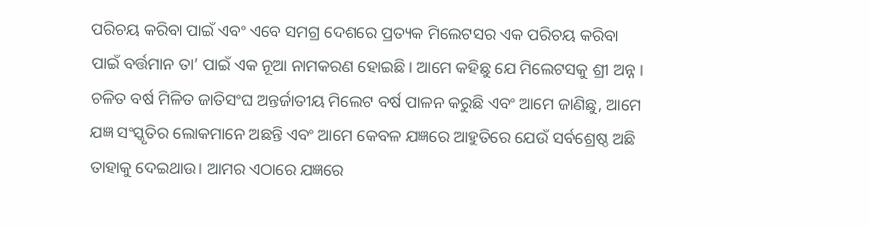ପରିଚୟ କରିବା ପାଇଁ ଏବଂ ଏବେ ସମଗ୍ର ଦେଶରେ ପ୍ରତ୍ୟକ ମିଲେଟସର ଏକ ପରିଚୟ କରିବା ପାଇଁ ବର୍ତ୍ତମାନ ତା’ ପାଇଁ ଏକ ନୂଆ ନାମକରଣ ହୋଇଛି । ଆମେ କହିଛୁ ଯେ ମିଲେଟସକୁ ଶ୍ରୀ ଅନ୍ନ । ଚଳିତ ବର୍ଷ ମିଳିତ ଜାତିସଂଘ ଅନ୍ତର୍ଜାତୀୟ ମିଲେଟ ବର୍ଷ ପାଳନ କରୁଛି ଏବଂ ଆମେ ଜାଣିଛୁ, ଆମେ ଯଜ୍ଞ ସଂସ୍କୃତିର ଲୋକମାନେ ଅଛନ୍ତି ଏବଂ ଆମେ କେବଳ ଯଜ୍ଞରେ ଆହୁତିରେ ଯେଉଁ ସର୍ବଶ୍ରେଷ୍ଠ ଅଛି ତାହାକୁ ଦେଇଥାଉ। ଆମର ଏଠାରେ ଯଜ୍ଞରେ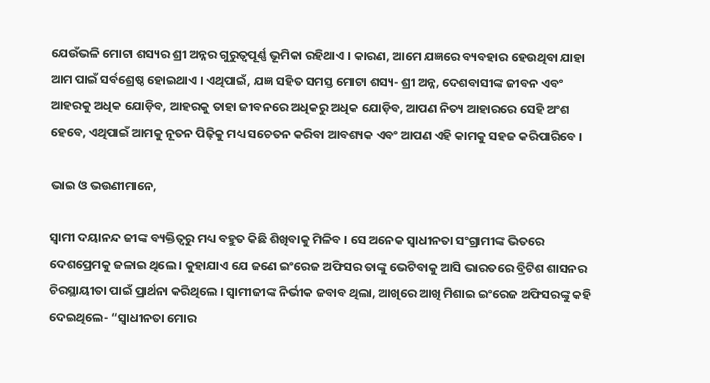ଯେଉଁଭଳି ମୋଟା ଶସ୍ୟର ଶ୍ରୀ ଅନ୍ନର ଗୁରୁତ୍ୱପୂର୍ଣ୍ଣ ଭୂମିକା ରହିଥାଏ । କାରଣ, ଆମେ ଯଜ୍ଞରେ ବ୍ୟବହାର ହେଉଥିବା ଯାହା ଆମ ପାଇଁ ସର୍ବଶ୍ରେଷ୍ଠ ହୋଇଥାଏ । ଏଥିପାଇଁ, ଯଜ୍ଞ ସହିତ ସମସ୍ତ ମୋଟା ଶସ୍ୟ- ଶ୍ରୀ ଅନ୍ନ, ଦେଶବାସୀଙ୍କ ଜୀବନ ଏବଂ ଆହରକୁ ଅଧିକ ଯୋଡ଼ିବ, ଆହରକୁ ତାହା ଜୀବନରେ ଅଧିକରୁ ଅଧିକ ଯୋଡ଼ିବ, ଆପଣ ନିତ୍ୟ ଆହାରରେ ସେହି ଅଂଶ ହେବେ, ଏଥିପାଇଁ ଆମକୁ ନୂତନ ପିଢ଼ିକୁ ମଧ୍ୟ ସଚେତନ କରିବା ଆବଶ୍ୟକ ଏବଂ ଆପଣ ଏହି କାମକୁ ସହଜ କରିପାରିବେ ।

ଭାଇ ଓ ଭଉଣୀମାନେ,

ସ୍ୱାମୀ ଦୟାନନ୍ଦ ଜୀଙ୍କ ବ୍ୟକ୍ତିତ୍ୱରୁ ମଧ୍ୟ ବହୁତ କିଛି ଶିଖିବାକୁ ମିଳିବ । ସେ ଅନେକ ସ୍ୱାଧୀନତା ସଂଗ୍ରାମୀଙ୍କ ଭିତରେ ଦେଶପ୍ରେମକୁ ଜଳାଇ ଥିଲେ । କୁହାଯାଏ ଯେ ଜଣେ ଇଂରେଜ ଅଫିସର ତାଙ୍କୁ ଭେଟିବାକୁ ଆସି ଭାରତରେ ବ୍ରିଟିଶ ଶାସନର ଚିରସ୍ଥାୟୀତା ପାଇଁ ପ୍ରାର୍ଥନା କରିଥିଲେ । ସ୍ୱାମୀଜୀଙ୍କ ନିର୍ଭୀକ ଜବାବ ଥିଲା, ଆଖିରେ ଆଖି ମିଶାଇ ଇଂରେଜ ଅଫିସରଙ୍କୁ କହି ଦେଇଥିଲେ- “ସ୍ୱାଧୀନତା ମୋର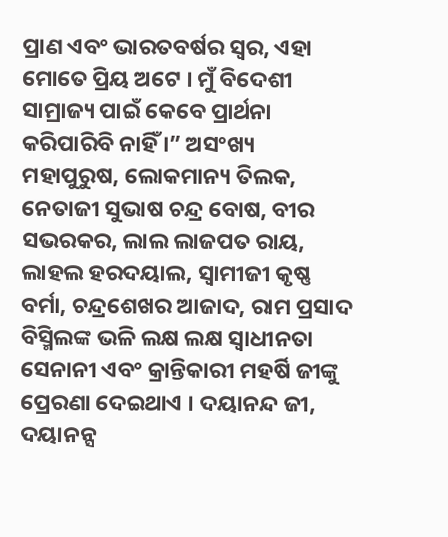ପ୍ରାଣ ଏବଂ ଭାରତବର୍ଷର ସ୍ୱର, ଏହା ମୋତେ ପ୍ରିୟ ଅଟେ । ମୁଁ ବିଦେଶୀ ସାମ୍ରାଜ୍ୟ ପାଇଁ କେବେ ପ୍ରାର୍ଥନା କରିପାରିବି ନାହିଁ ।” ଅସଂଖ୍ୟ ମହାପୁରୁଷ, ଲୋକମାନ୍ୟ ତିଲକ, ନେତାଜୀ ସୁଭାଷ ଚନ୍ଦ୍ର ବୋଷ, ବୀର ସଭରକର, ଲାଲ ଲାଜପତ ରାୟ, ଲାହଲ ହରଦୟାଲ, ସ୍ୱାମୀଜୀ କୃଷ୍ଣ ବର୍ମା, ଚନ୍ଦ୍ରଶେଖର ଆଜାଦ, ରାମ ପ୍ରସାଦ ବିସ୍ମିଲଙ୍କ ଭଳି ଲକ୍ଷ ଲକ୍ଷ ସ୍ୱାଧୀନତା ସେନାନୀ ଏବଂ କ୍ରାନ୍ତିକାରୀ ମହର୍ଷି ଜୀଙ୍କୁ ପ୍ରେରଣା ଦେଇଥାଏ । ଦୟାନନ୍ଦ ଜୀ, ଦୟାନନ୍ସ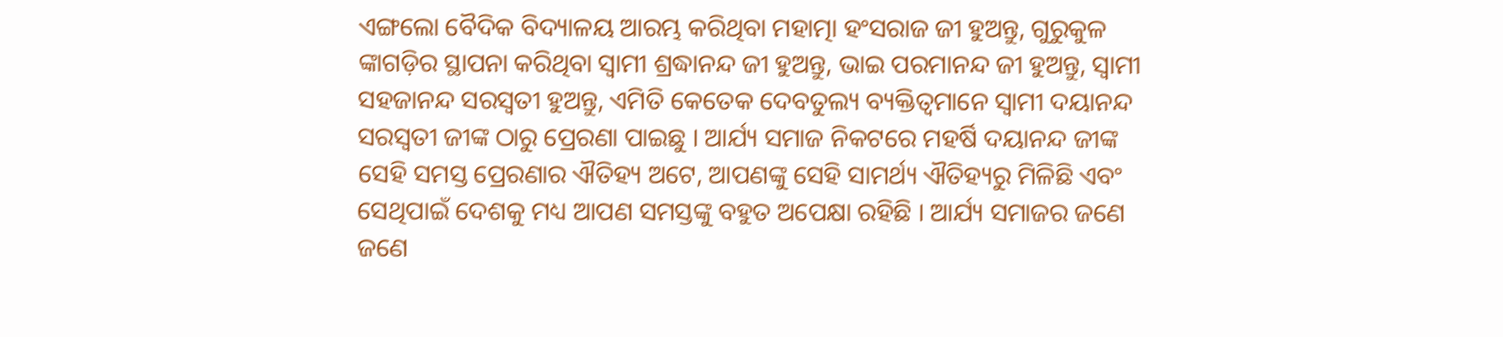ଏଙ୍ଗଲୋ ବୈଦିକ ବିଦ୍ୟାଳୟ ଆରମ୍ଭ କରିଥିବା ମହାତ୍ମା ହଂସରାଜ ଜୀ ହୁଅନ୍ତୁ, ଗୁରୁକୁଳ ଙ୍କାଗଡ଼ିର ସ୍ଥାପନା କରିଥିବା ସ୍ୱାମୀ ଶ୍ରଦ୍ଧାନନ୍ଦ ଜୀ ହୁଅନ୍ତୁ, ଭାଇ ପରମାନନ୍ଦ ଜୀ ହୁଅନ୍ତୁ, ସ୍ୱାମୀ ସହଜାନନ୍ଦ ସରସ୍ୱତୀ ହୁଅନ୍ତୁ, ଏମିତି କେତେକ ଦେବତୁଲ୍ୟ ବ୍ୟକ୍ତିତ୍ୱମାନେ ସ୍ୱାମୀ ଦୟାନନ୍ଦ ସରସ୍ୱତୀ ଜୀଙ୍କ ଠାରୁ ପ୍ରେରଣା ପାଇଛୁ । ଆର୍ଯ୍ୟ ସମାଜ ନିକଟରେ ମହର୍ଷି ଦୟାନନ୍ଦ ଜୀଙ୍କ ସେହି ସମସ୍ତ ପ୍ରେରଣାର ଐତିହ୍ୟ ଅଟେ, ଆପଣଙ୍କୁ ସେହି ସାମର୍ଥ୍ୟ ଐତିହ୍ୟରୁ ମିଳିଛି ଏବଂ ସେଥିପାଇଁ ଦେଶକୁ ମଧ୍ୟ ଆପଣ ସମସ୍ତଙ୍କୁ ବହୁତ ଅପେକ୍ଷା ରହିଛି । ଆର୍ଯ୍ୟ ସମାଜର ଜଣେ ଜଣେ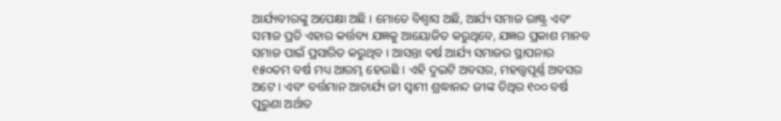ଆର୍ଯ୍ୟବୀରଙ୍କୁ ଅପେକ୍ଷା ଅଛି । ମୋତେ ବିଶ୍ୱାସ ଅଛି, ଆର୍ଯ୍ୟ ସମାଜ ରାଷ୍ଟ୍ର ଏବଂ ସମାଜ ପ୍ରତି ଏହାର କର୍ତ୍ତବ୍ୟ ଯଜ୍ଞକୁ ଆୟୋଜିତ କରୁଥିବେ, ଯଜ୍ଞର ପ୍ରକାଶ ମାନବ ସମାଜ ପାଇଁ ପ୍ରସାରିତ କରୁଥିବ । ଆସନ୍ତା ବର୍ଷ ଆର୍ଯ୍ୟ ସମାଜର ସ୍ଥାପନାର ୧୫୦ତମ ବର୍ଷ ମଧ୍ୟ ଆରମ୍ଭ ହେଉଛି । ଏହି ଦୁଇଟି ଅବସର, ମହତ୍ତ୍ୱପୂର୍ଣ୍ଣ ଅବସର ଅଟେ । ଏବଂ ବର୍ତ୍ତମାନ ଆଚାର୍ଯ୍ୟ ଜୀ ସ୍ୱାମୀ ଶ୍ରଦ୍ଧାନନ୍ଦ ଜୀଙ୍କ ତିଥିର ୧୦୦ ବର୍ଷ ପୁରୁଣା ଅର୍ଥାତ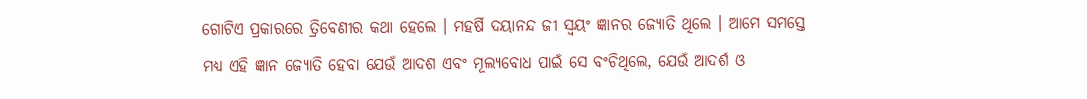ଗୋଟିଏ ପ୍ରକାରରେ ତ୍ରିବେଣୀର କଥା ହେଲେ । ମହର୍ଷି ଦୟାନନ୍ଦ ଜୀ ସ୍ୱୟଂ ଜ୍ଞାନର ଜ୍ୟୋତି ଥିଲେ । ଆମେ ସମସ୍ତେ ମଧ୍ୟ ଏହି ଜ୍ଞାନ ଜ୍ୟୋତି ହେବା ଯେଉଁ ଆଦଶ ଏବଂ ମୂଲ୍ୟବୋଧ ପାଇଁ ସେ ବଂଚିଥିଲେ, ଯେଉଁ ଆଦର୍ଶ ଓ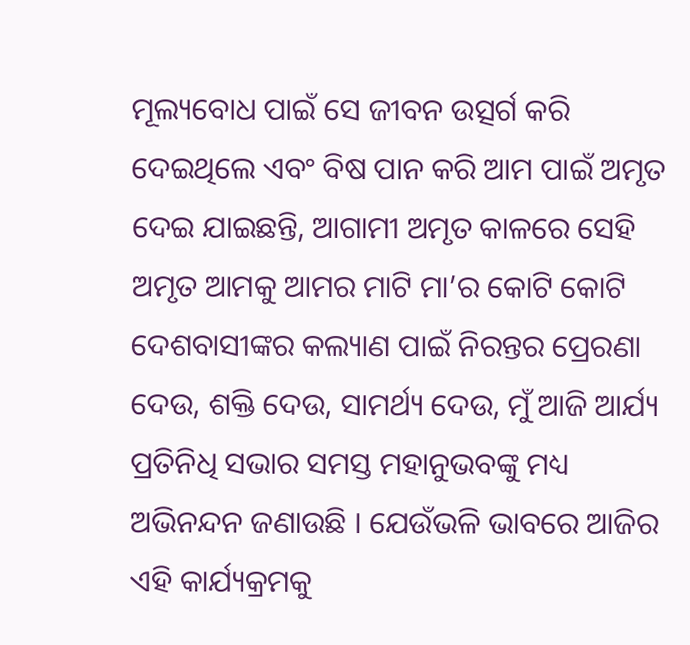ମୂଲ୍ୟବୋଧ ପାଇଁ ସେ ଜୀବନ ଉତ୍ସର୍ଗ କରି ଦେଇଥିଲେ ଏବଂ ବିଷ ପାନ କରି ଆମ ପାଇଁ ଅମୃତ ଦେଇ ଯାଇଛନ୍ତି, ଆଗାମୀ ଅମୃତ କାଳରେ ସେହି ଅମୃତ ଆମକୁ ଆମର ମାଟି ମା’ର କୋଟି କୋଟି ଦେଶବାସୀଙ୍କର କଲ୍ୟାଣ ପାଇଁ ନିରନ୍ତର ପ୍ରେରଣା ଦେଉ, ଶକ୍ତି ଦେଉ, ସାମର୍ଥ୍ୟ ଦେଉ, ମୁଁ ଆଜି ଆର୍ଯ୍ୟ ପ୍ରତିନିଧି ସଭାର ସମସ୍ତ ମହାନୁଭବଙ୍କୁ ମଧ୍ୟ ଅଭିନନ୍ଦନ ଜଣାଉଛି । ଯେଉଁଭଳି ଭାବରେ ଆଜିର ଏହି କାର୍ଯ୍ୟକ୍ରମକୁ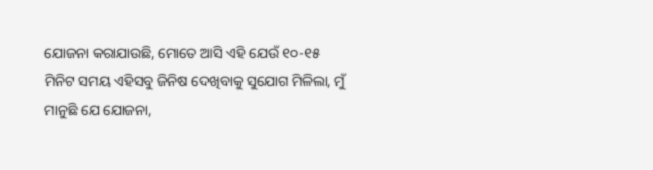ଯୋଜନା କରାଯାଉଛି, ମୋତେ ଆସି ଏହି ଯେଉଁ ୧୦-୧୫ ମିନିଟ ସମୟ ଏହିସବୁ ଜିନିଷ ଦେଖିବାକୁ ସୁଯୋଗ ମିଳିଲା, ମୁଁ ମାନୁଛି ଯେ ଯୋଜନା,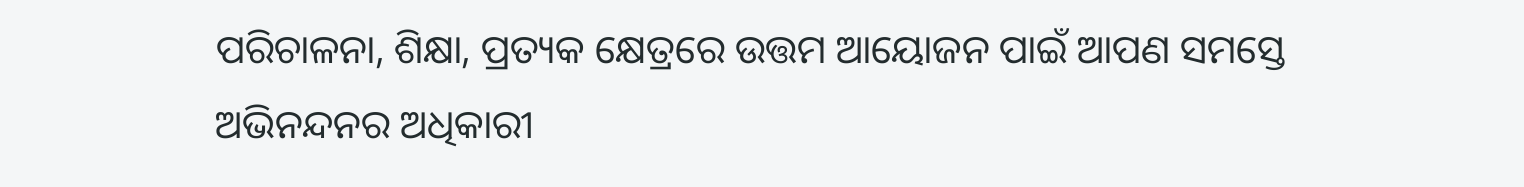ପରିଚାଳନା, ଶିକ୍ଷା, ପ୍ରତ୍ୟକ କ୍ଷେତ୍ରରେ ଉତ୍ତମ ଆୟୋଜନ ପାଇଁ ଆପଣ ସମସ୍ତେ ଅଭିନନ୍ଦନର ଅଧିକାରୀ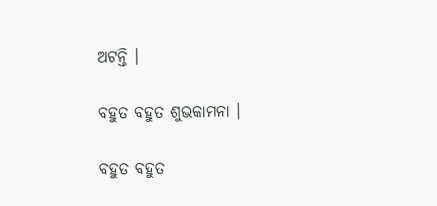ଅଟନ୍ତି ।

ବହୁତ ବହୁତ ଶୁଭକାମନା ।

ବହୁତ ବହୁତ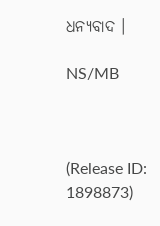ଧନ୍ୟବାଦ ।

NS/MB



(Release ID: 1898873)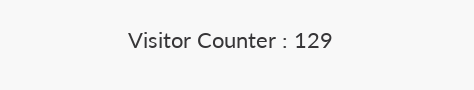Visitor Counter : 129